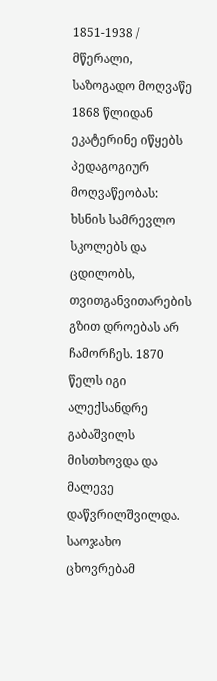1851-1938 / მწერალი, საზოგადო მოღვაწე
1868 წლიდან ეკატერინე იწყებს პედაგოგიურ მოღვაწეობას: ხსნის სამრევლო სკოლებს და ცდილობს, თვითგანვითარების გზით დროებას არ ჩამორჩეს. 1870 წელს იგი ალექსანდრე გაბაშვილს მისთხოვდა და მალევე დაწვრილშვილდა. საოჯახო ცხოვრებამ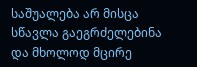საშუალება არ მისცა სწავლა გაეგრძელებინა და მხოლოდ მცირე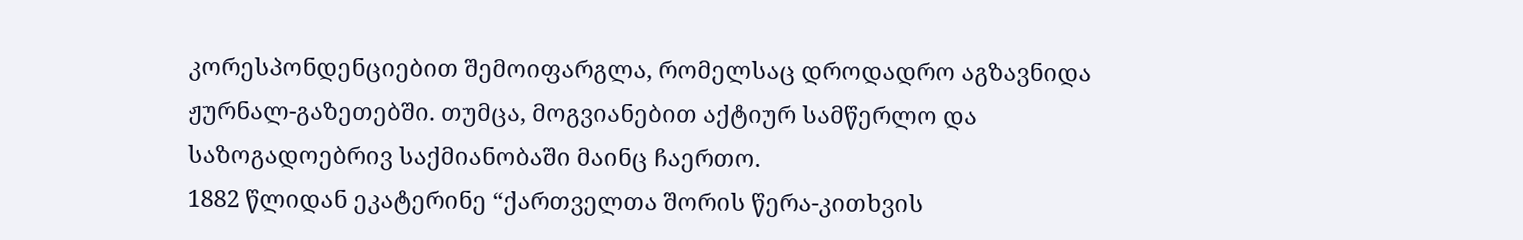კორესპონდენციებით შემოიფარგლა, რომელსაც დროდადრო აგზავნიდა ჟურნალ-გაზეთებში. თუმცა, მოგვიანებით აქტიურ სამწერლო და საზოგადოებრივ საქმიანობაში მაინც ჩაერთო.
1882 წლიდან ეკატერინე “ქართველთა შორის წერა-კითხვის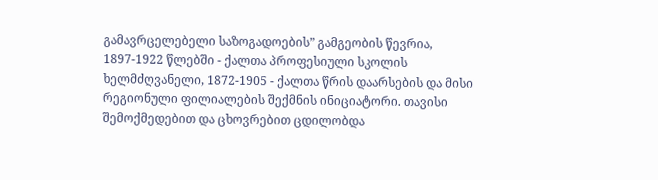გამავრცელებელი საზოგადოების” გამგეობის წევრია, 1897-1922 წლებში - ქალთა პროფესიული სკოლის ხელმძღვანელი, 1872-1905 - ქალთა წრის დაარსების და მისი რეგიონული ფილიალების შექმნის ინიციატორი. თავისი შემოქმედებით და ცხოვრებით ცდილობდა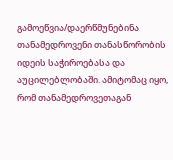გამოეწვია/დაერწმუნებინა თანამედროვენი თანასწორობის იდეის საჭიროებასა და აუცილებლობაში. ამიტომაც იყო, რომ თანამედროვეთაგან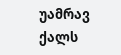უამრავ ქალს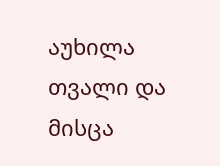აუხილა თვალი და მისცა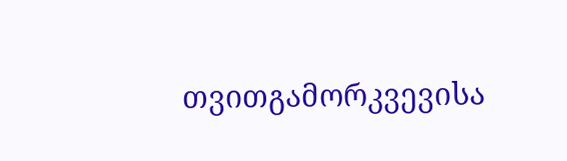თვითგამორკვევისა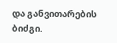და განვითარების ბიძგი.